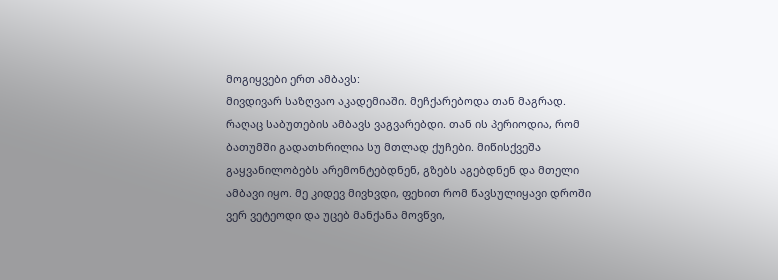მოგიყვები ერთ ამბავს:
მივდივარ საზღვაო აკადემიაში. მეჩქარებოდა თან მაგრად. რაღაც საბუთების ამბავს ვაგვარებდი. თან ის პერიოდია, რომ ბათუმში გადათხრილია სუ მთლად ქუჩები. მიწისქვეშა გაყვანილობებს არემონტებდნენ, გზებს აგებდნენ და მთელი ამბავი იყო. მე კიდევ მივხვდი, ფეხით რომ წავსულიყავი დროში ვერ ვეტეოდი და უცებ მანქანა მოვწვი,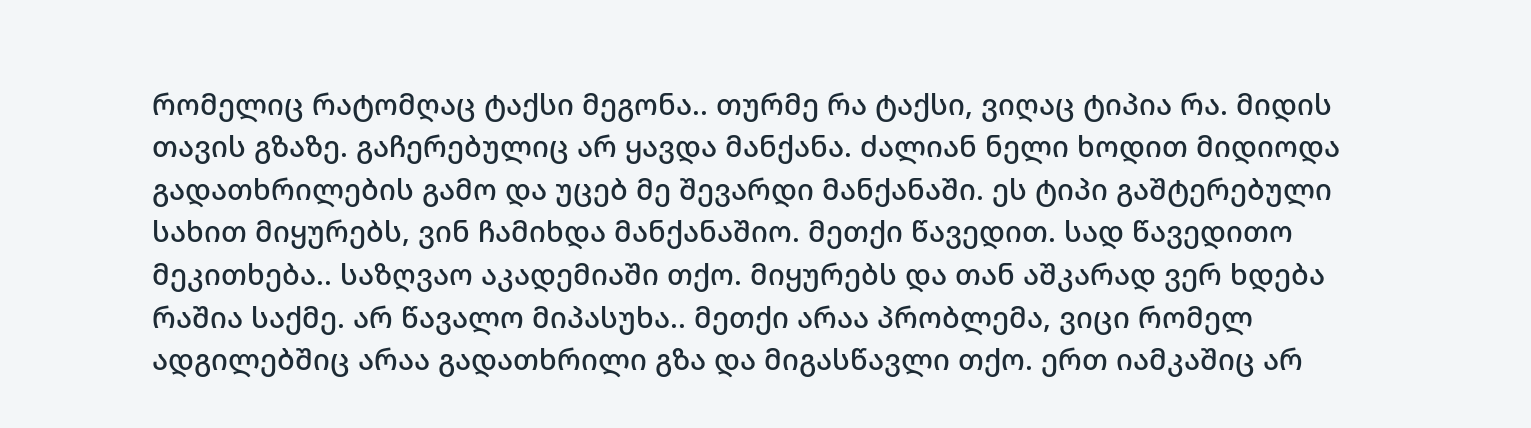რომელიც რატომღაც ტაქსი მეგონა.. თურმე რა ტაქსი, ვიღაც ტიპია რა. მიდის თავის გზაზე. გაჩერებულიც არ ყავდა მანქანა. ძალიან ნელი ხოდით მიდიოდა გადათხრილების გამო და უცებ მე შევარდი მანქანაში. ეს ტიპი გაშტერებული სახით მიყურებს, ვინ ჩამიხდა მანქანაშიო. მეთქი წავედით. სად წავედითო მეკითხება.. საზღვაო აკადემიაში თქო. მიყურებს და თან აშკარად ვერ ხდება რაშია საქმე. არ წავალო მიპასუხა.. მეთქი არაა პრობლემა, ვიცი რომელ ადგილებშიც არაა გადათხრილი გზა და მიგასწავლი თქო. ერთ იამკაშიც არ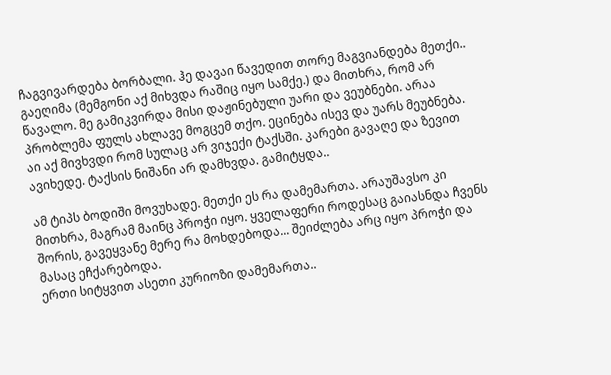ჩაგვივარდება ბორბალი. ჰე დავაი წავედით თორე მაგვიანდება მეთქი.. გაეღიმა (მემგონი აქ მიხვდა რაშიც იყო სამქე.) და მითხრა, რომ არ წავალო. მე გამიკვირდა მისი დაჟინებული უარი და ვეუბნები. არაა პრობლემა ფულს ახლავე მოგცემ თქო. ეცინება ისევ და უარს მეუბნება. აი აქ მივხვდი რომ სულაც არ ვიჯექი ტაქსში. კარები გავაღე და ზევით ავიხედე. ტაქსის ნიშანი არ დამხვდა. გამიტყდა..

ამ ტიპს ბოდიში მოვუხადე. მეთქი ეს რა დამემართა. არაუშავსო კი მითხრა, მაგრამ მაინც პროჭი იყო. ყველაფერი როდესაც გაიასნდა ჩვენს შორის, გავეყვანე მერე რა მოხდებოდა... შეიძლება არც იყო პროჭი და მასაც ეჩქარებოდა.
ერთი სიტყვით ასეთი კურიოზი დამემართა..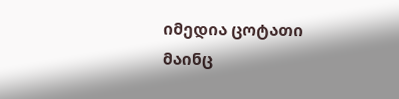იმედია ცოტათი მაინც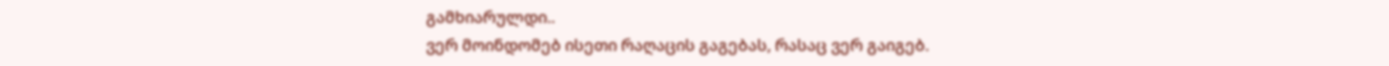გამხიარულდი..
ვერ მოინდომებ ისეთი რაღაცის გაგებას, რასაც ვერ გაიგებ.